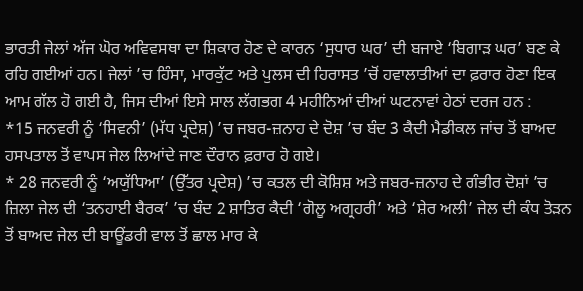ਭਾਰਤੀ ਜੇਲਾਂ ਅੱਜ ਘੋਰ ਅਵਿਵਸਥਾ ਦਾ ਸ਼ਿਕਾਰ ਹੋਣ ਦੇ ਕਾਰਨ ‘ਸੁਧਾਰ ਘਰ’ ਦੀ ਬਜਾਏ ‘ਬਿਗਾੜ ਘਰ’ ਬਣ ਕੇ ਰਹਿ ਗਈਆਂ ਹਨ। ਜੇਲਾਂ ’ਚ ਹਿੰਸਾ, ਮਾਰਕੁੱਟ ਅਤੇ ਪੁਲਸ ਦੀ ਹਿਰਾਸਤ ’ਚੋਂ ਹਵਾਲਾਤੀਆਂ ਦਾ ਫ਼ਰਾਰ ਹੋਣਾ ਇਕ ਆਮ ਗੱਲ ਹੋ ਗਈ ਹੈ, ਜਿਸ ਦੀਆਂ ਇਸੇ ਸਾਲ ਲੱਗਭਗ 4 ਮਹੀਨਿਆਂ ਦੀਆਂ ਘਟਨਾਵਾਂ ਹੇਠਾਂ ਦਰਜ ਹਨ :
*15 ਜਨਵਰੀ ਨੂੰ ‘ਸਿਵਨੀ’ (ਮੱਧ ਪ੍ਰਦੇਸ਼) ’ਚ ਜਬਰ-ਜ਼ਨਾਹ ਦੇ ਦੋਸ਼ ’ਚ ਬੰਦ 3 ਕੈਦੀ ਮੈਡੀਕਲ ਜਾਂਚ ਤੋਂ ਬਾਅਦ ਹਸਪਤਾਲ ਤੋਂ ਵਾਪਸ ਜੇਲ ਲਿਆਂਦੇ ਜਾਣ ਦੌਰਾਨ ਫ਼ਰਾਰ ਹੋ ਗਏ।
* 28 ਜਨਵਰੀ ਨੂੰ ‘ਅਯੁੱਧਿਆ’ (ਉੱਤਰ ਪ੍ਰਦੇਸ਼) ’ਚ ਕਤਲ ਦੀ ਕੋਸ਼ਿਸ਼ ਅਤੇ ਜਬਰ-ਜ਼ਨਾਹ ਦੇ ਗੰਭੀਰ ਦੋਸ਼ਾਂ ’ਚ ਜ਼ਿਲਾ ਜੇਲ ਦੀ ‘ਤਨਹਾਈ ਬੈਰਕ’ ’ਚ ਬੰਦ 2 ਸ਼ਾਤਿਰ ਕੈਦੀ ‘ਗੋਲੂ ਅਗ੍ਰਹਰੀ’ ਅਤੇ ‘ਸ਼ੇਰ ਅਲੀ’ ਜੇਲ ਦੀ ਕੰਧ ਤੋੜਨ ਤੋਂ ਬਾਅਦ ਜੇਲ ਦੀ ਬਾਊਂਡਰੀ ਵਾਲ ਤੋਂ ਛਾਲ ਮਾਰ ਕੇ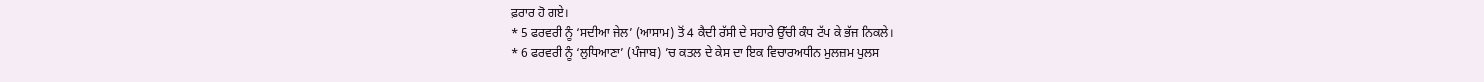ਫ਼ਰਾਰ ਹੋ ਗਏ।
* 5 ਫਰਵਰੀ ਨੂੰ ‘ਸਦੀਆ ਜੇਲ’ (ਆਸਾਮ) ਤੋਂ 4 ਕੈਦੀ ਰੱਸੀ ਦੇ ਸਹਾਰੇ ਉੱਚੀ ਕੰਧ ਟੱਪ ਕੇ ਭੱਜ ਨਿਕਲੇ।
* 6 ਫਰਵਰੀ ਨੂੰ ‘ਲੁਧਿਆਣਾ’ (ਪੰਜਾਬ) ’ਚ ਕਤਲ ਦੇ ਕੇਸ ਦਾ ਇਕ ਵਿਚਾਰਅਧੀਨ ਮੁਲਜ਼ਮ ਪੁਲਸ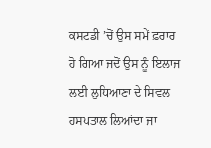ਕਸਟਡੀ ’ਚੋਂ ਉਸ ਸਮੇਂ ਫ਼ਰਾਰ ਹੋ ਗਿਆ ਜਦੋਂ ਉਸ ਨੂੰ ਇਲਾਜ ਲਈ ਲੁਧਿਆਣਾ ਦੇ ਸਿਵਲ ਹਸਪਤਾਲ ਲਿਆਂਦਾ ਜਾ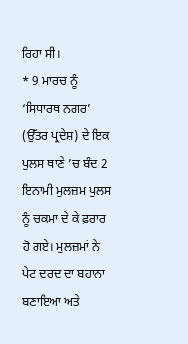ਰਿਹਾ ਸੀ।
* 9 ਮਾਰਚ ਨੂੰ ‘ਸਿਧਾਰਥ ਨਗਰ’ (ਉੱਤਰ ਪ੍ਰਦੇਸ਼) ਦੇ ਇਕ ਪੁਲਸ ਥਾਣੇ ’ਚ ਬੰਦ 2 ਇਨਾਮੀ ਮੁਲਜ਼ਮ ਪੁਲਸ ਨੂੰ ਚਕਮਾ ਦੇ ਕੇ ਫ਼ਰਾਰ ਹੋ ਗਏ। ਮੁਲਜ਼ਮਾਂ ਨੇ ਪੇਟ ਦਰਦ ਦਾ ਬਹਾਨਾ ਬਣਾਇਆ ਅਤੇ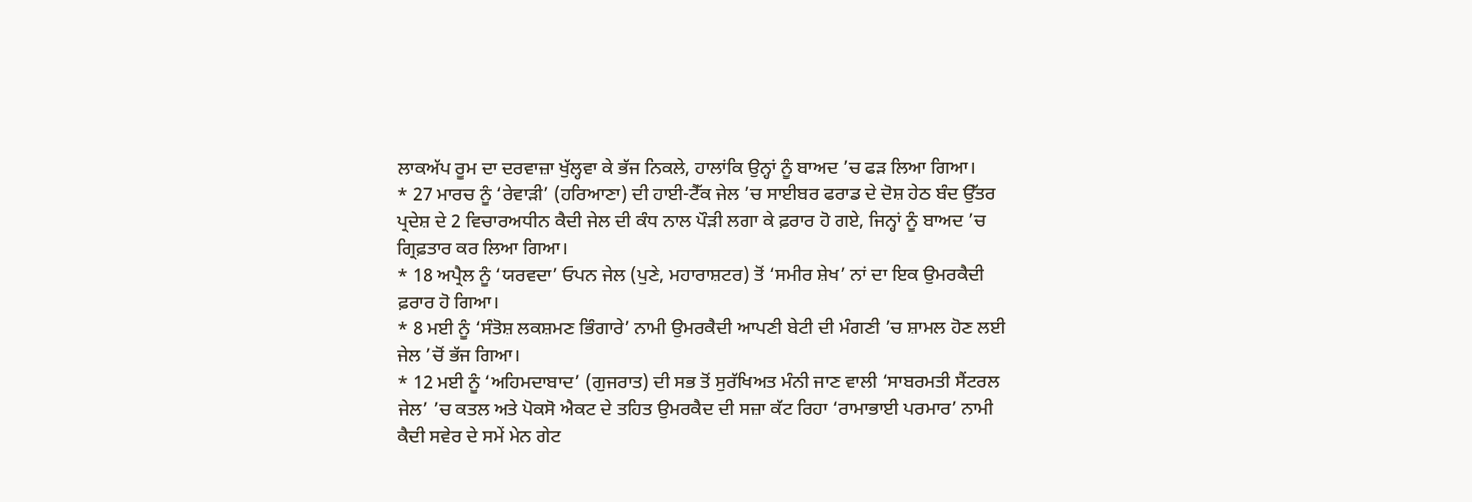ਲਾਕਅੱਪ ਰੂਮ ਦਾ ਦਰਵਾਜ਼ਾ ਖੁੱਲ੍ਹਵਾ ਕੇ ਭੱਜ ਨਿਕਲੇ, ਹਾਲਾਂਕਿ ਉਨ੍ਹਾਂ ਨੂੰ ਬਾਅਦ ’ਚ ਫੜ ਲਿਆ ਗਿਆ।
* 27 ਮਾਰਚ ਨੂੰ ‘ਰੇਵਾੜੀ’ (ਹਰਿਆਣਾ) ਦੀ ਹਾਈ-ਟੈੱਕ ਜੇਲ ’ਚ ਸਾਈਬਰ ਫਰਾਡ ਦੇ ਦੋਸ਼ ਹੇਠ ਬੰਦ ਉੱਤਰ ਪ੍ਰਦੇਸ਼ ਦੇ 2 ਵਿਚਾਰਅਧੀਨ ਕੈਦੀ ਜੇਲ ਦੀ ਕੰਧ ਨਾਲ ਪੌੜੀ ਲਗਾ ਕੇ ਫ਼ਰਾਰ ਹੋ ਗਏ, ਜਿਨ੍ਹਾਂ ਨੂੰ ਬਾਅਦ ’ਚ ਗ੍ਰਿਫ਼ਤਾਰ ਕਰ ਲਿਆ ਗਿਆ।
* 18 ਅਪ੍ਰੈਲ ਨੂੰ ‘ਯਰਵਦਾ’ ਓਪਨ ਜੇਲ (ਪੁਣੇ, ਮਹਾਰਾਸ਼ਟਰ) ਤੋਂ ‘ਸਮੀਰ ਸ਼ੇਖ’ ਨਾਂ ਦਾ ਇਕ ਉਮਰਕੈਦੀ ਫ਼ਰਾਰ ਹੋ ਗਿਆ।
* 8 ਮਈ ਨੂੰ ‘ਸੰਤੋਸ਼ ਲਕਸ਼ਮਣ ਭਿੰਗਾਰੇ’ ਨਾਮੀ ਉਮਰਕੈਦੀ ਆਪਣੀ ਬੇਟੀ ਦੀ ਮੰਗਣੀ ’ਚ ਸ਼ਾਮਲ ਹੋਣ ਲਈ ਜੇਲ ’ਚੋਂ ਭੱਜ ਗਿਆ।
* 12 ਮਈ ਨੂੰ ‘ਅਹਿਮਦਾਬਾਦ’ (ਗੁਜਰਾਤ) ਦੀ ਸਭ ਤੋਂ ਸੁਰੱਖਿਅਤ ਮੰਨੀ ਜਾਣ ਵਾਲੀ ‘ਸਾਬਰਮਤੀ ਸੈਂਟਰਲ ਜੇਲ’ ’ਚ ਕਤਲ ਅਤੇ ਪੋਕਸੋ ਐਕਟ ਦੇ ਤਹਿਤ ਉਮਰਕੈਦ ਦੀ ਸਜ਼ਾ ਕੱਟ ਰਿਹਾ ‘ਰਾਮਾਭਾਈ ਪਰਮਾਰ’ ਨਾਮੀ ਕੈਦੀ ਸਵੇਰ ਦੇ ਸਮੇਂ ਮੇਨ ਗੇਟ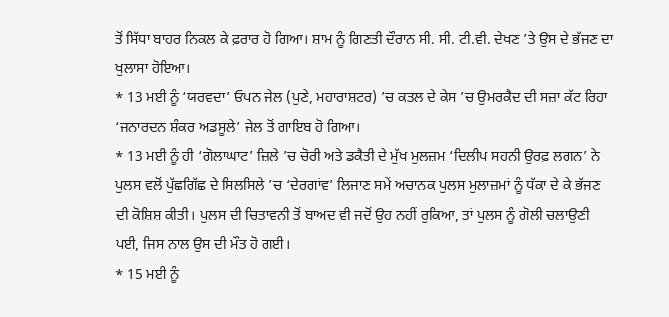ਤੋਂ ਸਿੱਧਾ ਬਾਹਰ ਨਿਕਲ ਕੇ ਫ਼ਰਾਰ ਹੋ ਗਿਆ। ਸ਼ਾਮ ਨੂੰ ਗਿਣਤੀ ਦੌਰਾਨ ਸੀ. ਸੀ. ਟੀ.ਵੀ. ਦੇਖਣ ’ਤੇ ਉਸ ਦੇ ਭੱਜਣ ਦਾ ਖੁਲਾਸਾ ਹੋਇਆ।
* 13 ਮਈ ਨੂੰ ‘ਯਰਵਦਾ’ ਓਪਨ ਜੇਲ (ਪੁਣੇ, ਮਹਾਰਾਸ਼ਟਰ) ’ਚ ਕਤਲ ਦੇ ਕੇਸ ’ਚ ਉਮਰਕੈਦ ਦੀ ਸਜ਼ਾ ਕੱਟ ਰਿਹਾ ‘ਜਨਾਰਦਨ ਸ਼ੰਕਰ ਅਡਸੂਲੇ’ ਜੇਲ ਤੋਂ ਗਾਇਬ ਹੋ ਗਿਆ।
* 13 ਮਈ ਨੂੰ ਹੀ ‘ਗੋਲਾਘਾਟ’ ਜ਼ਿਲੇ ’ਚ ਚੋਰੀ ਅਤੇ ਡਕੈਤੀ ਦੇ ਮੁੱਖ ਮੁਲਜ਼ਮ ‘ਦਿਲੀਪ ਸਹਨੀ ਉਰਫ਼ ਲਗਨ’ ਨੇ ਪੁਲਸ ਵਲੋਂ ਪੁੱਛਗਿੱਛ ਦੇ ਸਿਲਸਿਲੇ ’ਚ ‘ਦੇਰਗਾਂਵ’ ਲਿਜਾਣ ਸਮੇਂ ਅਚਾਨਕ ਪੁਲਸ ਮੁਲਾਜ਼ਮਾਂ ਨੂੰ ਧੱਕਾ ਦੇ ਕੇ ਭੱਜਣ ਦੀ ਕੋਸ਼ਿਸ਼ ਕੀਤੀ। ਪੁਲਸ ਦੀ ਚਿਤਾਵਨੀ ਤੋਂ ਬਾਅਦ ਵੀ ਜਦੋਂ ਉਹ ਨਹੀਂ ਰੁਕਿਆ, ਤਾਂ ਪੁਲਸ ਨੂੰ ਗੋਲੀ ਚਲਾਉਣੀ ਪਈ, ਜਿਸ ਨਾਲ ਉਸ ਦੀ ਮੌਤ ਹੋ ਗਈ।
* 15 ਮਈ ਨੂੰ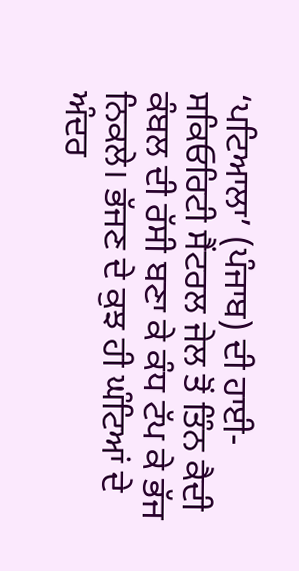‘ਪਟਿਆਲਾ’ (ਪੰਜਾਬ) ਦੀ ਹਾਈ-ਸਕਿਓਰਿਟੀ ਸੈਂਟਰਲ ਜੇਲ ਤੋਂ ਤਿੰਨ ਕੈਦੀ ਕੰਬਲ ਦੀ ਰੱਸੀ ਬਣਾ ਕੇ ਕੰਧ ਟੱਪ ਕੇ ਭੱਜ ਨਿਕਲੇ। ਭੱਜਣ ਦੇ ਕੁਝ ਹੀ ਘੰਟਿਆਂ ਦੇ ਅੰਦਰ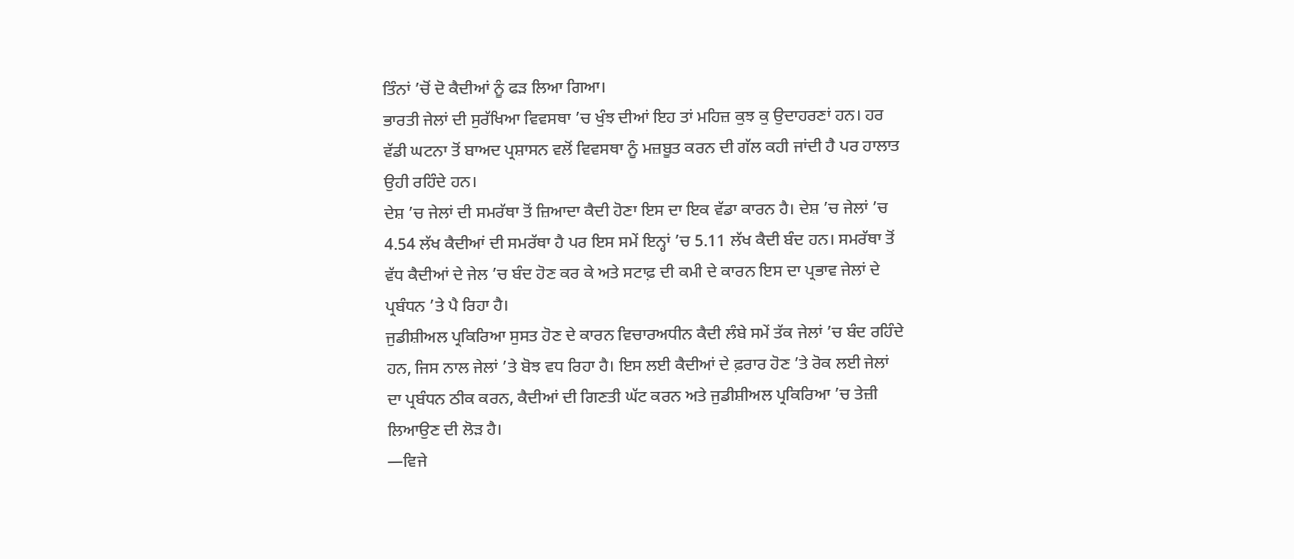ਤਿੰਨਾਂ ’ਚੋਂ ਦੋ ਕੈਦੀਆਂ ਨੂੰ ਫੜ ਲਿਆ ਗਿਆ।
ਭਾਰਤੀ ਜੇਲਾਂ ਦੀ ਸੁਰੱਖਿਆ ਵਿਵਸਥਾ ’ਚ ਖੁੰਝ ਦੀਆਂ ਇਹ ਤਾਂ ਮਹਿਜ਼ ਕੁਝ ਕੁ ਉਦਾਹਰਣਾਂ ਹਨ। ਹਰ ਵੱਡੀ ਘਟਨਾ ਤੋਂ ਬਾਅਦ ਪ੍ਰਸ਼ਾਸਨ ਵਲੋਂ ਵਿਵਸਥਾ ਨੂੰ ਮਜ਼ਬੂਤ ਕਰਨ ਦੀ ਗੱਲ ਕਹੀ ਜਾਂਦੀ ਹੈ ਪਰ ਹਾਲਾਤ ਉਹੀ ਰਹਿੰਦੇ ਹਨ।
ਦੇਸ਼ ’ਚ ਜੇਲਾਂ ਦੀ ਸਮਰੱਥਾ ਤੋਂ ਜ਼ਿਆਦਾ ਕੈਦੀ ਹੋਣਾ ਇਸ ਦਾ ਇਕ ਵੱਡਾ ਕਾਰਨ ਹੈ। ਦੇਸ਼ ’ਚ ਜੇਲਾਂ ’ਚ 4.54 ਲੱਖ ਕੈਦੀਆਂ ਦੀ ਸਮਰੱਥਾ ਹੈ ਪਰ ਇਸ ਸਮੇਂ ਇਨ੍ਹਾਂ ’ਚ 5.11 ਲੱਖ ਕੈਦੀ ਬੰਦ ਹਨ। ਸਮਰੱਥਾ ਤੋਂ ਵੱਧ ਕੈਦੀਆਂ ਦੇ ਜੇਲ ’ਚ ਬੰਦ ਹੋਣ ਕਰ ਕੇ ਅਤੇ ਸਟਾਫ਼ ਦੀ ਕਮੀ ਦੇ ਕਾਰਨ ਇਸ ਦਾ ਪ੍ਰਭਾਵ ਜੇਲਾਂ ਦੇ ਪ੍ਰਬੰਧਨ ’ਤੇ ਪੈ ਰਿਹਾ ਹੈ।
ਜੁਡੀਸ਼ੀਅਲ ਪ੍ਰਕਿਰਿਆ ਸੁਸਤ ਹੋਣ ਦੇ ਕਾਰਨ ਵਿਚਾਰਅਧੀਨ ਕੈਦੀ ਲੰਬੇ ਸਮੇਂ ਤੱਕ ਜੇਲਾਂ ’ਚ ਬੰਦ ਰਹਿੰਦੇ ਹਨ, ਜਿਸ ਨਾਲ ਜੇਲਾਂ ’ਤੇ ਬੋਝ ਵਧ ਰਿਹਾ ਹੈ। ਇਸ ਲਈ ਕੈਦੀਆਂ ਦੇ ਫ਼ਰਾਰ ਹੋਣ ’ਤੇ ਰੋਕ ਲਈ ਜੇਲਾਂ ਦਾ ਪ੍ਰਬੰਧਨ ਠੀਕ ਕਰਨ, ਕੈਦੀਆਂ ਦੀ ਗਿਣਤੀ ਘੱਟ ਕਰਨ ਅਤੇ ਜੁਡੀਸ਼ੀਅਲ ਪ੍ਰਕਿਰਿਆ ’ਚ ਤੇਜ਼ੀ ਲਿਆਉਣ ਦੀ ਲੋੜ ਹੈ।
—ਵਿਜੇ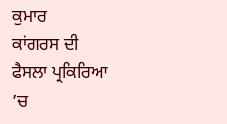ਕੁਮਾਰ
ਕਾਂਗਰਸ ਦੀ ਫੈਸਲਾ ਪ੍ਰਕਿਰਿਆ ’ਚ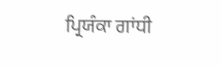ਪ੍ਰਿਯੰਕਾ ਗਾਂਧੀ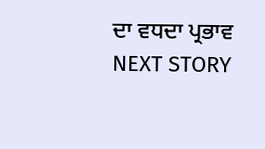ਦਾ ਵਧਦਾ ਪ੍ਰਭਾਵ
NEXT STORY